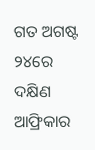ଗତ ଅଗଷ୍ଟ ୨୪ରେ ଦକ୍ଷିଣ ଆଫ୍ରିକାର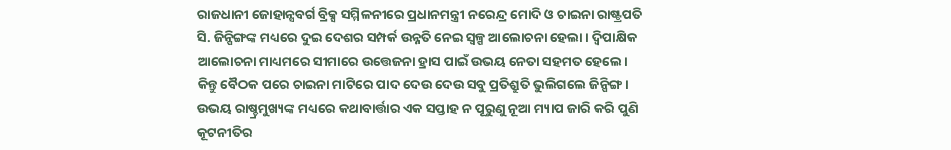ରାଜଧାନୀ ଜୋହାନ୍ସବର୍ଗ ବ୍ରିକ୍ସ ସମ୍ମିଳନୀରେ ପ୍ରଧାନମନ୍ତ୍ରୀ ନରେନ୍ଦ୍ର ମୋଦି ଓ ଚାଇନା ରାଷ୍ଟ୍ରପତି ସି. ଜିନ୍ପିଙ୍ଗଙ୍କ ମଧ୍ୟରେ ଦୁଇ ଦେଶର ସମ୍ପର୍କ ଉନ୍ନତି ନେଇ ସ୍ବଳ୍ପ ଆଲୋଚନା ହେଲା। ଦ୍ବିପାକ୍ଷିକ ଆଲୋଚନା ମାଧ୍ୟମରେ ସୀମାରେ ଉତ୍ତେଜନା ହ୍ରାସ ପାଇଁ ଉଭୟ ନେତା ସହମତ ହେଲେ। କିନ୍ତୁ ବୈଠକ ପରେ ଚାଇନା ମାଟିରେ ପାଦ ଦେଉ ଦେଉ ସବୁ ପ୍ରତିଶ୍ରୁତି ଭୁଲିଗଲେ ଜିନ୍ପିଙ୍ଗ। ଉଭୟ ରାଷ୍ଚ୍ରମୁଖ୍ୟଙ୍କ ମଧ୍ୟରେ କଥାବାର୍ତ୍ତାର ଏକ ସପ୍ତାହ ନ ପୂରୁଣୁ ନୂଆ ମ୍ୟାପ ଜାରି କରି ପୁଣି କୂଟନୀତିର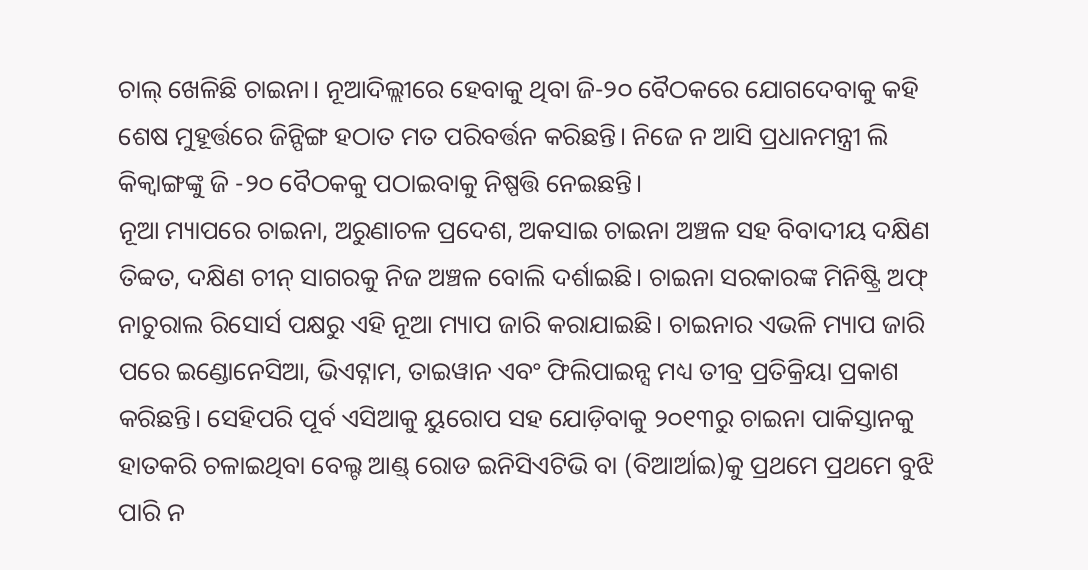ଚାଲ୍ ଖେଳିଛି ଚାଇନା। ନୂଆଦିଲ୍ଲୀରେ ହେବାକୁ ଥିବା ଜି-୨୦ ବୈଠକରେ ଯୋଗଦେବାକୁ କହି ଶେଷ ମୁହୂର୍ତ୍ତରେ ଜିନ୍ପିଙ୍ଗ ହଠାତ ମତ ପରିବର୍ତ୍ତନ କରିଛନ୍ତି। ନିଜେ ନ ଆସି ପ୍ରଧାନମନ୍ତ୍ରୀ ଲି କିକ୍ବାଙ୍ଗଙ୍କୁ ଜି -୨୦ ବୈଠକକୁ ପଠାଇବାକୁ ନିଷ୍ପତ୍ତି ନେଇଛନ୍ତି।
ନୂଆ ମ୍ୟାପରେ ଚାଇନା, ଅରୁଣାଚଳ ପ୍ରଦେଶ, ଅକସାଇ ଚାଇନା ଅଞ୍ଚଳ ସହ ବିବାଦୀୟ ଦକ୍ଷିଣ ତିବ୍ବତ, ଦକ୍ଷିଣ ଚୀନ୍ ସାଗରକୁ ନିଜ ଅଞ୍ଚଳ ବୋଲି ଦର୍ଶାଇଛି। ଚାଇନା ସରକାରଙ୍କ ମିନିଷ୍ଟ୍ରି ଅଫ୍ ନାଚୁରାଲ ରିସୋର୍ସ ପକ୍ଷରୁ ଏହି ନୂଆ ମ୍ୟାପ ଜାରି କରାଯାଇଛି। ଚାଇନାର ଏଭଳି ମ୍ୟାପ ଜାରି ପରେ ଇଣ୍ଡୋନେସିଆ, ଭିଏଟ୍ନାମ, ତାଇୱାନ ଏବଂ ଫିଲିପାଇନ୍ସ ମଧ୍ୟ ତୀବ୍ର ପ୍ରତିକ୍ରିୟା ପ୍ରକାଶ କରିଛନ୍ତି। ସେହିପରି ପୂର୍ବ ଏସିଆକୁ ୟୁରୋପ ସହ ଯୋଡ଼ିବାକୁ ୨୦୧୩ରୁ ଚାଇନା ପାକିସ୍ତାନକୁ ହାତକରି ଚଳାଇଥିବା ବେଲ୍ଟ ଆଣ୍ଡ୍ ରୋଡ ଇନିସିଏଟିଭି ବା (ବିଆର୍ଆଇ)କୁ ପ୍ରଥମେ ପ୍ରଥମେ ବୁଝି ପାରି ନ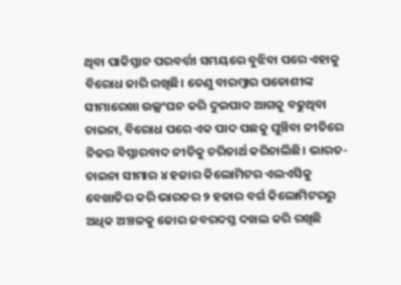ଥିବା ପାକିସ୍ତାନ ପରବର୍ତ୍ତୀ ସମୟରେ ବୁଝିବା ପରେ ଏହାକୁ ବିରୋଧ ଜାରି ରଖିଛି। ତେଣୁ ବାରମ୍ବାର ପଡୋଶୀଙ୍କ ସୀମାରେଖା ଉଲ୍ଲଂଘନ କରି ଦୁଇପାଦ ଆଗକୁ ବଢୁଥିବା ଚାଇନା, ବିରୋଧ ପରେ ଏକ ପାଦ ପଛକୁ ଘୁଞ୍ଚିବା ନୀତିରେ ନିଜର ବିସ୍ତାରବାଦ ନୀତିକୁ ଚରିତାର୍ଥ କରିଚାଲିଛି। ଭାରତ-ଚାଇନା ସୀମାର ୪ ହଜାର କିଲୋମିଟର ଏଲଏସିକୁ ବେଖାତିର କରି ଭାରତର ୨ ହଜାର ବର୍ଗ କିଲୋମିଟରରୁ ଅଧିକ ଅଞ୍ଚଳକୁ ଜୋର ଜବରଦସ୍ତ ଦଖଲ କରି ରଖିଛି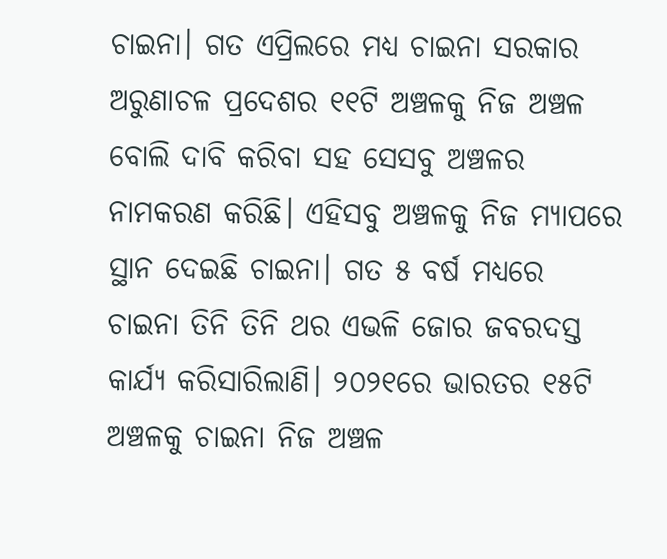ଚାଇନା। ଗତ ଏପ୍ରିଲରେ ମଧ୍ୟ ଚାଇନା ସରକାର ଅରୁଣାଚଳ ପ୍ରଦେଶର ୧୧ଟି ଅଞ୍ଚଳକୁ ନିଜ ଅଞ୍ଚଳ ବୋଲି ଦାବି କରିବା ସହ ସେସବୁ ଅଞ୍ଚଳର ନାମକରଣ କରିଛି। ଏହିସବୁ ଅଞ୍ଚଳକୁ ନିଜ ମ୍ୟାପରେ ସ୍ଥାନ ଦେଇଛି ଚାଇନା। ଗତ ୫ ବର୍ଷ ମଧ୍ୟରେ ଚାଇନା ତିନି ତିନି ଥର ଏଭଳି ଜୋର ଜବରଦସ୍ତ କାର୍ଯ୍ୟ କରିସାରିଲାଣି। ୨୦୨୧ରେ ଭାରତର ୧୫ଟି ଅଞ୍ଚଳକୁ ଚାଇନା ନିଜ ଅଞ୍ଚଳ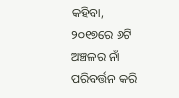କହିବା, ୨୦୧୭ରେ ୬ଟି ଅଞ୍ଚଳର ନାଁ ପରିବର୍ତ୍ତନ କରି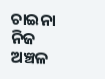ଚାଇନା ନିଜ ଅଞ୍ଚଳ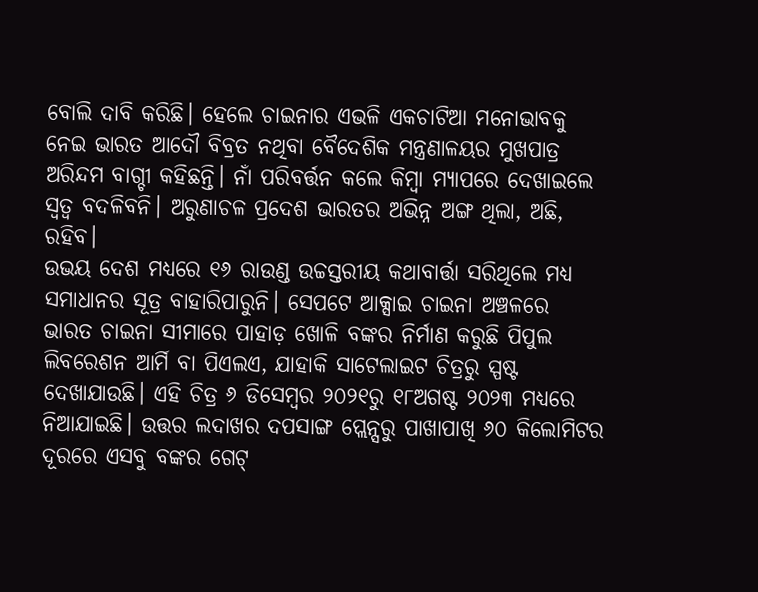ବୋଲି ଦାବି କରିଛି। ହେଲେ ଚାଇନାର ଏଭଳି ଏକଚାଟିଆ ମନୋଭାବକୁ ନେଇ ଭାରତ ଆଦୌ ବିବ୍ରତ ନଥିବା ବୈଦେଶିକ ମନ୍ତ୍ରଣାଳୟର ମୁଖପାତ୍ର ଅରିନ୍ଦମ ବାଗ୍ଚୀ କହିଛନ୍ତି। ନାଁ ପରିବର୍ତ୍ତନ କଲେ କିମ୍ବା ମ୍ୟାପରେ ଦେଖାଇଲେ ସ୍ବତ୍ୱ ବଦଳିବନି। ଅରୁଣାଚଳ ପ୍ରଦେଶ ଭାରତର ଅଭିନ୍ନ ଅଙ୍ଗ ଥିଲା, ଅଛି, ରହିବ।
ଉଭୟ ଦେଶ ମଧ୍ୟରେ ୧୬ ରାଉଣ୍ଡ ଉଚ୍ଚସ୍ତରୀୟ କଥାବାର୍ତ୍ତା ସରିଥିଲେ ମଧ୍ୟ ସମାଧାନର ସୂତ୍ର ବାହାରିପାରୁନି। ସେପଟେ ଆକ୍ସାଇ ଚାଇନା ଅଞ୍ଚଳରେ ଭାରତ ଚାଇନା ସୀମାରେ ପାହାଡ଼ ଖୋଳି ବଙ୍କର ନିର୍ମାଣ କରୁଛି ପିପୁଲ ଲିବରେଶନ ଆର୍ମି ବା ପିଏଲଏ, ଯାହାକି ସାଟେଲାଇଟ ଚିତ୍ରରୁ ସ୍ପଷ୍ଟ ଦେଖାଯାଉଛି। ଏହି ଚିତ୍ର ୬ ଡିସେମ୍ବର ୨୦୨୧ରୁ ୧୮ଅଗଷ୍ଟ ୨୦୨୩ ମଧ୍ୟରେ ନିଆଯାଇଛି। ଉତ୍ତର ଲଦାଖର ଦପସାଙ୍ଗ ପ୍ଲେନ୍ସରୁ ପାଖାପାଖି ୬୦ କିଲୋମିଟର ଦୂରରେ ଏସବୁ ବଙ୍କର ଗେଟ୍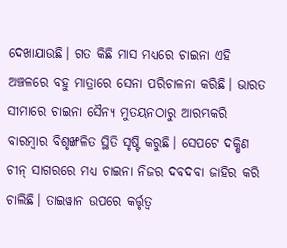ଦେଖାଯାଉଛି। ଗତ କିଛି ମାସ ମଧ୍ୟରେ ଚାଇନା ଏହି ଅଞ୍ଚଳରେ ବହୁ ମାତ୍ରାରେ ସେନା ପରିଚାଳନା କରିଛି। ଭାରତ ସୀମାରେ ଚାଇନା ସୈନ୍ୟ ମୁତୟନଠାରୁ ଆରମ୍ଭକରି ବାରମ୍ବାର ବିଶୃଙ୍ଖଳିତ ସ୍ଥିତି ସୃଷ୍ଟି କରୁଛି। ସେପଟେ ଦକ୍ଷିଣ ଚୀନ୍ ସାଗରରେ ମଧ୍ୟ ଚାଇନା ନିଜର ଦବଦବା ଜାହିର କରି ଚାଲିଛି। ତାଇୱାନ ଉପରେ କର୍ତ୍ତୃତ୍ୱ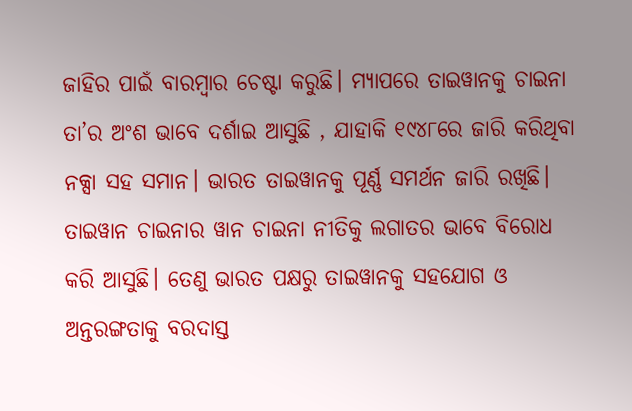ଜାହିର ପାଇଁ ବାରମ୍ବାର ଚେଷ୍ଟା କରୁଛି। ମ୍ୟାପରେ ତାଇୱାନକୁ ଚାଇନା ତା’ର ଅଂଶ ଭାବେ ଦର୍ଶାଇ ଆସୁଛି , ଯାହାକି ୧୯୪୮ରେ ଜାରି କରିଥିବା ନକ୍ସା ସହ ସମାନ। ଭାରତ ତାଇୱାନକୁ ପୂର୍ଣ୍ଣ ସମର୍ଥନ ଜାରି ରଖିଛି। ତାଇୱାନ ଚାଇନାର ୱାନ ଚାଇନା ନୀତିକୁ ଲଗାତର ଭାବେ ବିରୋଧ କରି ଆସୁଛି। ତେଣୁ ଭାରତ ପକ୍ଷରୁ ତାଇୱାନକୁ ସହଯୋଗ ଓ ଅନ୍ତରଙ୍ଗତାକୁ ବରଦାସ୍ତ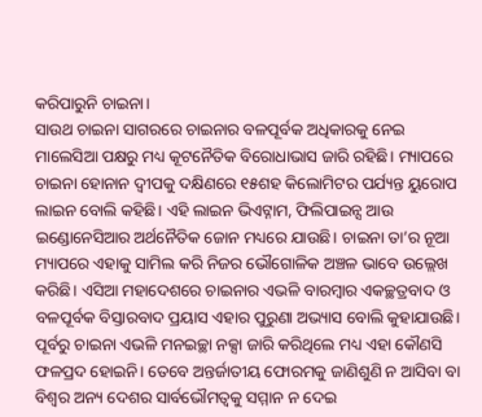କରିପାରୁନି ଚାଇନା।
ସାଉଥ ଚାଇନା ସାଗରରେ ଚାଇନାର ବଳପୂର୍ବକ ଅଧିକାରକୁ ନେଇ ମାଲେସିଆ ପକ୍ଷରୁ ମଧ୍ୟ କୂଟନୈତିକ ବିରୋଧାଭାସ ଜାରି ରହିଛି। ମ୍ୟାପରେ ଚାଇନା ହୋନାନ ଦ୍ବୀପକୁ ଦକ୍ଷିଣରେ ୧୫ଶହ କିଲୋମିଟର ପର୍ଯ୍ୟନ୍ତ ୟୁରୋପ ଲାଇନ ବୋଲି କହିଛି। ଏହି ଲାଇନ ଭିଏଟ୍ନାମ, ଫିଲିପାଇନ୍ସ ଆଉ ଇଣ୍ଡୋନେସିଆର ଅର୍ଥନୈତିକ ଜୋନ ମଧ୍ୟରେ ଯାଉଛି। ଚାଇନା ତା’ର ନୂଆ ମ୍ୟାପରେ ଏହାକୁ ସାମିଲ କରି ନିଜର ଭୌଗୋଳିକ ଅଞ୍ଚଳ ଭାବେ ଉଲ୍ଲେଖ କରିଛି। ଏସିଆ ମହାଦେଶରେ ଚାଇନାର ଏଭଳି ବାରମ୍ବାର ଏକଚ୍ଛତ୍ରବାଦ ଓ ବଳପୂର୍ବକ ବିସ୍ତାରବାଦ ପ୍ରୟାସ ଏହାର ପୁରୁଣା ଅଭ୍ୟାସ ବୋଲି କୁହାଯାଉଛି। ପୂର୍ବରୁ ଚାଇନା ଏଭଳି ମନଇଚ୍ଛା ନକ୍ସା ଜାରି କରିଥିଲେ ମଧ୍ୟ ଏହା କୌଣସି ଫଳପ୍ରଦ ହୋଇନି। ତେବେ ଅନ୍ତର୍ଜାତୀୟ ଫୋରମକୁ ଜାଣିଶୁଣି ନ ଆସିବା ବା ବିଶ୍ବର ଅନ୍ୟ ଦେଶର ସାର୍ବଭୌମତ୍ୱକୁ ସମ୍ମାନ ନ ଦେଇ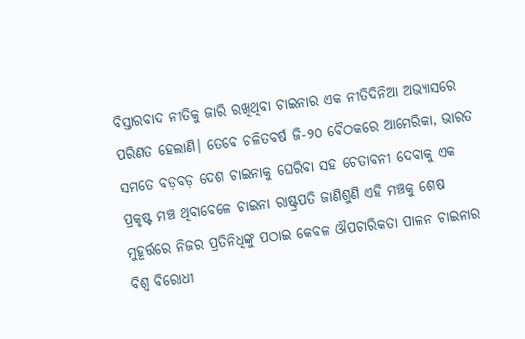ବିସ୍ତାରବାଦ ନୀତିକୁ ଜାରି ରଖିଥିବା ଚାଇନାର ଏକ ନୀତିଦିନିଆ ଅଭ୍ୟାସରେ ପରିଣତ ହେଲାଣି। ତେବେ ଚଳିତବର୍ଷ ଜି-୨୦ ବୈଠକରେ ଆମେରିକା, ଭାରତ ସମତେ ବଡ଼ବଡ଼ ଦେଶ ଚାଇନାକୁ ଘେରିବା ସହ ଚେତାବନୀ ଦେବାକୁ ଏକ ପ୍ରକୃଷ୍ଟ ମଞ୍ଚ ଥିବାବେଳେ ଚାଇନା ରାଷ୍ଟ୍ରପତି ଜାଣିଶୁଣି ଏହି ମଞ୍ଚକୁ ଶେଷ ମୁହୂର୍ତ୍ତରେ ନିଜର ପ୍ରତିନିଧିଙ୍କୁ ପଠାଇ କେବଳ ଔପଚାରିକତା ପାଳନ ଚାଇନାର ବିଶ୍ବ ବିରୋଧୀ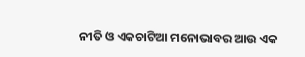ନୀତି ଓ ଏକଚାଟିଆ ମନୋଭାବର ଆଉ ଏକ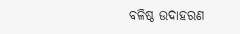ବଳିଷ୍ଠ ଉଦାହରଣ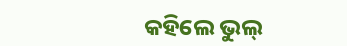କହିଲେ ଭୁଲ୍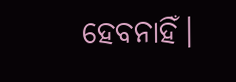ହେବନାହିଁ।